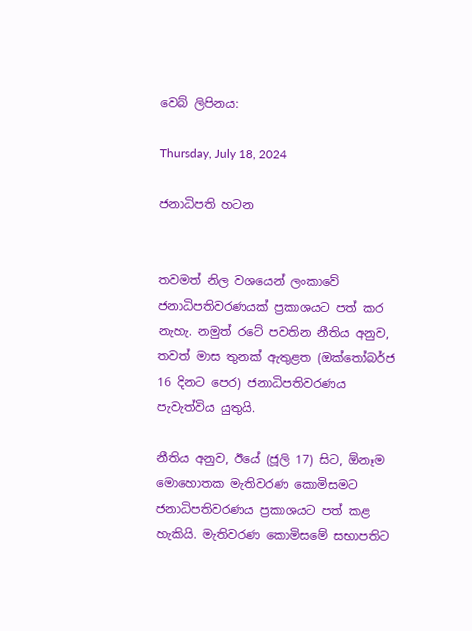වෙබ් ලිපිනය:

Thursday, July 18, 2024

ජනාධිපති හටන


තවමත් නිල වශයෙන් ලංකාවේ ජනාධිපතිවරණයක් ප්‍රකාශයට පත් කර නැහැ. නමුත් රටේ පවතින නීතිය අනුව, තවත් මාස තුනක් ඇතුළත (ඔක්තෝබර්ජ 16 දිනට පෙර) ජනාධිපතිවරණය පැවැත්විය යුතුයි.

නීතිය අනුව, ඊයේ (ජූලි 17) සිට, ඕනෑම මොහොතක මැතිවරණ කොමිසමට ජනාධිපතිවරණය ප්‍රකාශයට පත් කළ හැකියි. මැතිවරණ කොමිසමේ සභාපතිට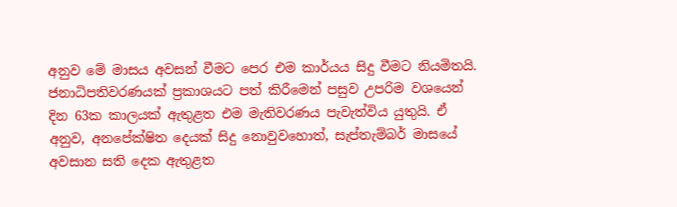අනුව මේ මාසය අවසන් වීමට පෙර එම කාර්යය සිදු වීමට නියමිතයි. ජනාධිපතිවරණයක් ප්‍රකාශයට පත් කිරීමෙන් පසුව උපරිම වශයෙන් දින 63ක කාලයක් ඇතුළත එම මැතිවරණය පැවැත්විය යුතුයි. ඒ අනුව, අනපේක්ෂිත දෙයක් සිදු නොවුවහොත්, සැප්තැම්බර් මාසයේ අවසාන සති දෙක ඇතුළත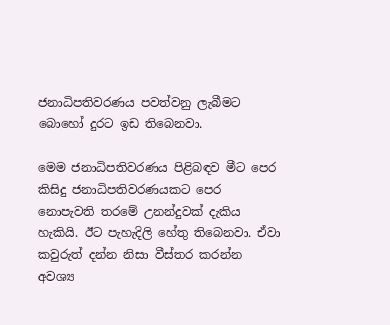ජනාධිපතිවරණය පවත්වනු ලැබීමට බොහෝ දුරට ඉඩ තිබෙනවා.

මෙම ජනාධිපතිවරණය පිළිබඳව මීට පෙර කිසිදු ජනාධිපතිවරණයකට පෙර නොපැවති තරමේ උනන්දුවක් දැකිය හැකියි. ඊට පැහැදිලි හේතු තිබෙනවා. ඒවා කවුරුත් දන්න නිසා වීස්තර කරන්න අවශ්‍ය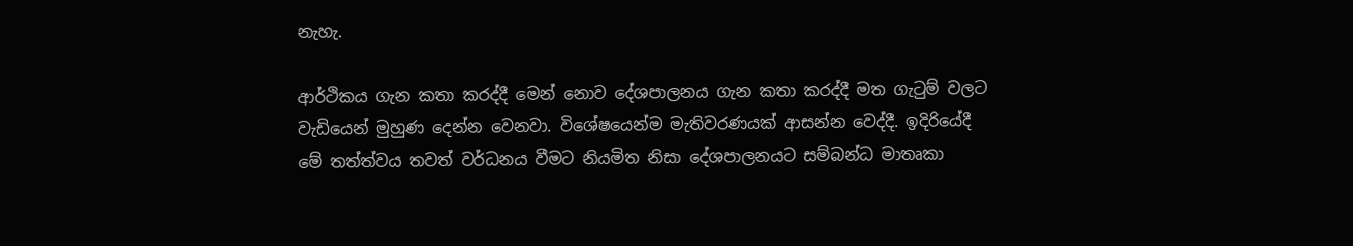නැහැ.

ආර්ථිකය ගැන කතා කරද්දී මෙන් නොව දේශපාලනය ගැන කතා කරද්දී මත ගැටුම් වලට වැඩියෙන් මුහුණ දෙන්න වෙනවා. විශේෂයෙන්ම මැතිවරණයක් ආසන්න වෙද්දී. ඉදිරියේදී මේ තත්ත්වය තවත් වර්ධනය වීමට නියමිත නිසා දේශපාලනයට සම්බන්ධ මාතෘකා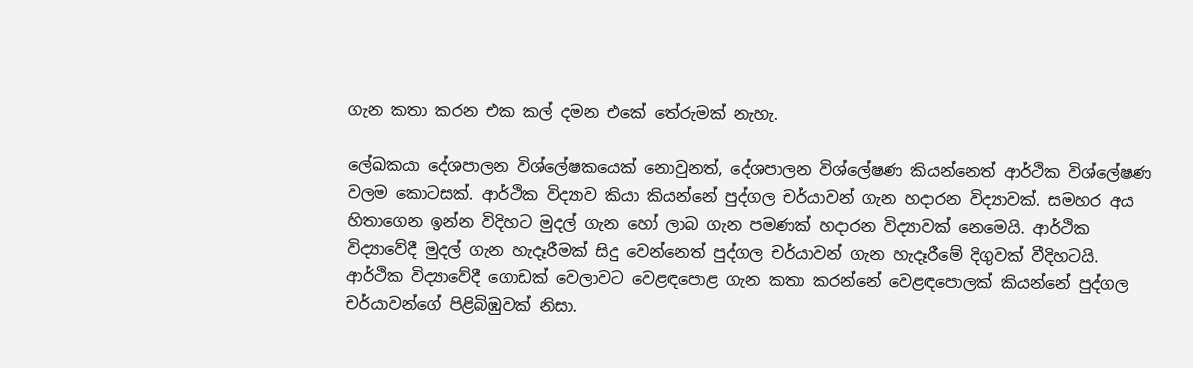ගැන කතා කරන එක කල් දමන එකේ තේරුමක් නැහැ.

ලේඛකයා දේශපාලන විශ්ලේෂකයෙක් නොවුනත්, දේශපාලන විශ්ලේෂණ කියන්නෙත් ආර්ථික විශ්ලේෂණ වලම කොටසක්. ආර්ථික විද්‍යාව කියා කියන්නේ පුද්ගල චර්යාවන් ගැන හදාරන විද්‍යාවක්. සමහර අය හිතාගෙන ඉන්න විදිහට මුදල් ගැන හෝ ලාබ ගැන පමණක් හදාරන විද්‍යාවක් නෙමෙයි. ආර්ථික විද්‍යාවේදී මුදල් ගැන හැදෑරීමක් සිදු වෙන්නෙත් පුද්ගල චර්යාවන් ගැන හැදෑරීමේ දිගුවක් වීදිහටයි. ආර්ථික විද්‍යාවේදී ගොඩක් වෙලාවට වෙළඳපොළ ගැන කතා කරන්නේ වෙළඳපොලක් කියන්නේ පුද්ගල චර්යාවන්ගේ පිළිබිඹුවක් නිසා.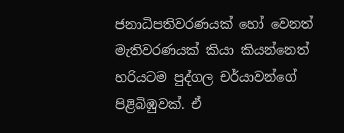ජනාධිපතිවරණයක් හෝ වෙනත් මැතිවරණයක් කියා කියන්නෙත් හරියටම පුද්ගල චර්යාවන්ගේ පිළිබිඹුවක්. ඒ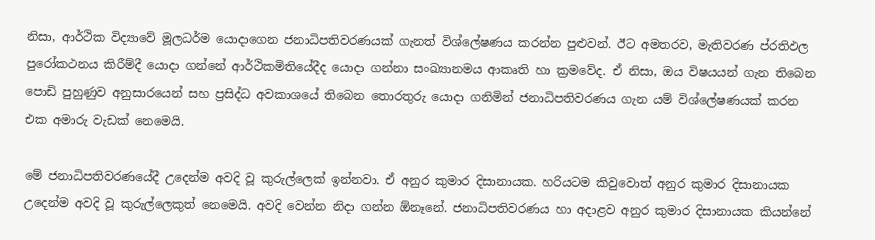නිසා, ආර්ථික විද්‍යාවේ මූලධර්ම යොදාගෙන ජනාධිපතිවරණයක් ගැනත් විශ්ලේෂණය කරන්න පුළුවන්. ඊට අමතරව, මැතිවරණ ප්රතිඵල පුරෝකථනය කිරීම්දී යොදා ගන්නේ ආර්ථිකමිතියේදීද යොදා ගන්නා සංඛ්‍යානමය ආකෘති හා ක්‍රමවේද. ඒ නිසා, ඔය විෂයයන් ගැන තිබෙන පොඩි පුහුණුව අනුසාරයෙන් සහ ප්‍රසිද්ධ අවකාශයේ තිබෙන තොරතුරු යොදා ගනිමින් ජනාධිපතිවරණය ගැන යම් විශ්ලේෂණයක් කරන එක අමාරු වැඩක් නෙමෙයි.

මේ ජනාධිපතිවරණයේදී උදෙන්ම අවදි වූ කුරුල්ලෙක් ඉන්නවා. ඒ අනුර කුමාර දිසානායක. හරියටම කිවුවොත් අනුර කුමාර දිසානායක උදෙන්ම අවදි වූ කුරුල්ලෙකුත් නෙමෙයි. අවදි වෙන්න නිදා ගන්න ඕනෑනේ. ජනාධිපතිවරණය හා අදාළව අනුර කුමාර දිසානායක කියන්නේ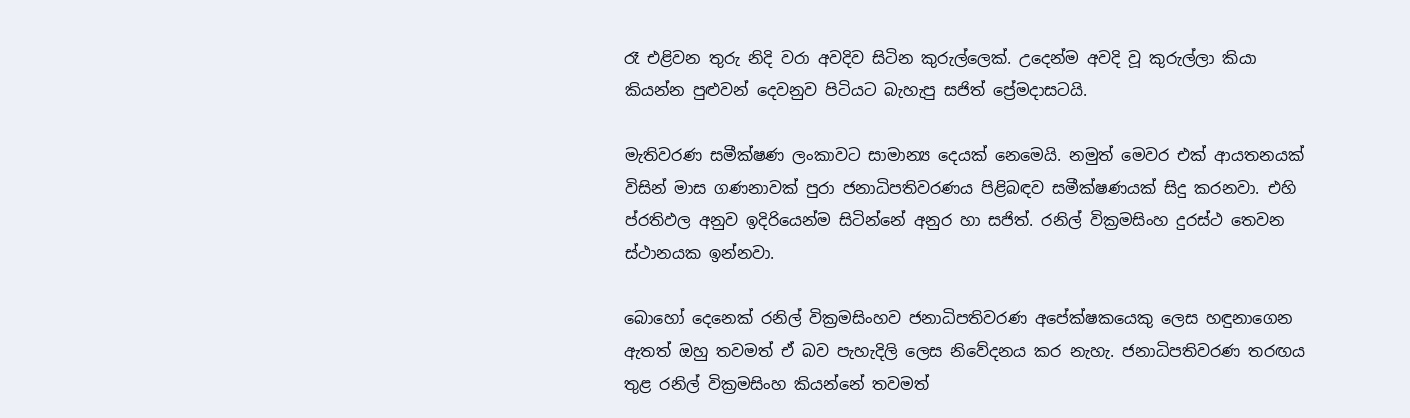රෑ එළිවන තුරු නිදි වරා අවදිව සිටින කුරුල්ලෙක්. උදෙන්ම අවදි වූ කුරුල්ලා කියා කියන්න පුළුවන් දෙවනුව පිටියට බැහැපු සජිත් ප්‍රේමදාසටයි.

මැතිවරණ සමීක්ෂණ ලංකාවට සාමාන්‍ය දෙයක් නෙමෙයි. නමුත් මෙවර එක් ආයතනයක් විසින් මාස ගණනාවක් පුරා ජනාධිපතිවරණය පිළිබඳව සමීක්ෂණයක් සිදු කරනවා. එහි ප්රතිඵල අනුව ඉදිරියෙන්ම සිටින්නේ අනුර හා සජිත්. රනිල් වික්‍රමසිංහ දුරස්ථ තෙවන ස්ථානයක ඉන්නවා.

බොහෝ දෙනෙක් රනිල් වික්‍රමසිංහව ජනාධිපතිවරණ අපේක්ෂකයෙකු ලෙස හඳුනාගෙන ඇතත් ඔහු තවමත් ඒ බව පැහැදිලි ලෙස නිවේදනය කර නැහැ. ජනාධිපතිවරණ තරඟය තුළ රනිල් වික්‍රමසිංහ කියන්නේ තවමත්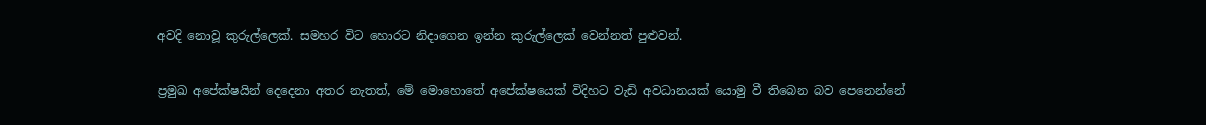අවදි නොවූ කුරුල්ලෙක්. සමහර විට හොරට නිදාගෙන ඉන්න කුරුල්ලෙක් වෙන්නත් පුළුවන්.

ප්‍රමුඛ අපේක්ෂයින් දෙදෙනා අතර නැතත්, මේ මොහොතේ අපේක්ෂයෙක් විදිහට වැඩි අවධානයක් යොමු වී තිබෙන බව පෙනෙන්නේ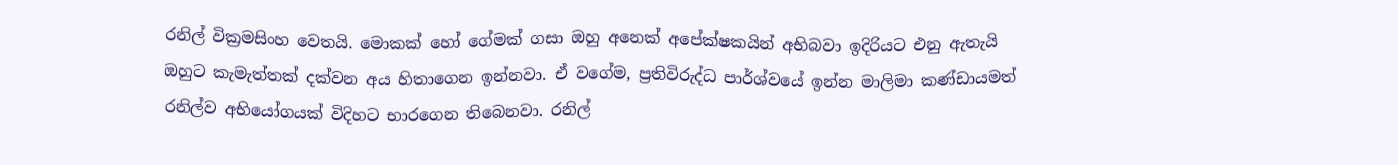රනිල් වික්‍රමසිංහ වෙතයි. මොකක් හෝ ගේමක් ගසා ඔහු අනෙක් අපේක්ෂකයින් අභිබවා ඉදිරියට එනු ඇතැයි ඔහුට කැමැත්තක් දක්වන අය හිතාගෙන ඉන්නවා. ඒ වගේම, ප්‍රතිවිරුද්ධ පාර්ශ්වයේ ඉන්න මාලිමා කණ්ඩායමත් රනිල්ව අභියෝගයක් විදිහට භාරගෙන තිබෙනවා. රනිල්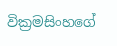වික්‍රමසිංහගේ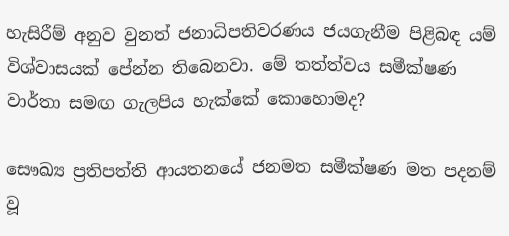හැසිරීම් අනුව වුනත් ජනාධිපතිවරණය ජයගැනීම පිළිබඳ යම් විශ්වාසයක් පේන්න තිබෙනවා. මේ තත්ත්වය සමීක්ෂණ වාර්තා සමඟ ගැලපිය හැක්කේ කොහොමද?

සෞඛ්‍ය ප්‍රතිපත්ති ආයතනයේ ජනමත සමීක්ෂණ මත පදනම් වූ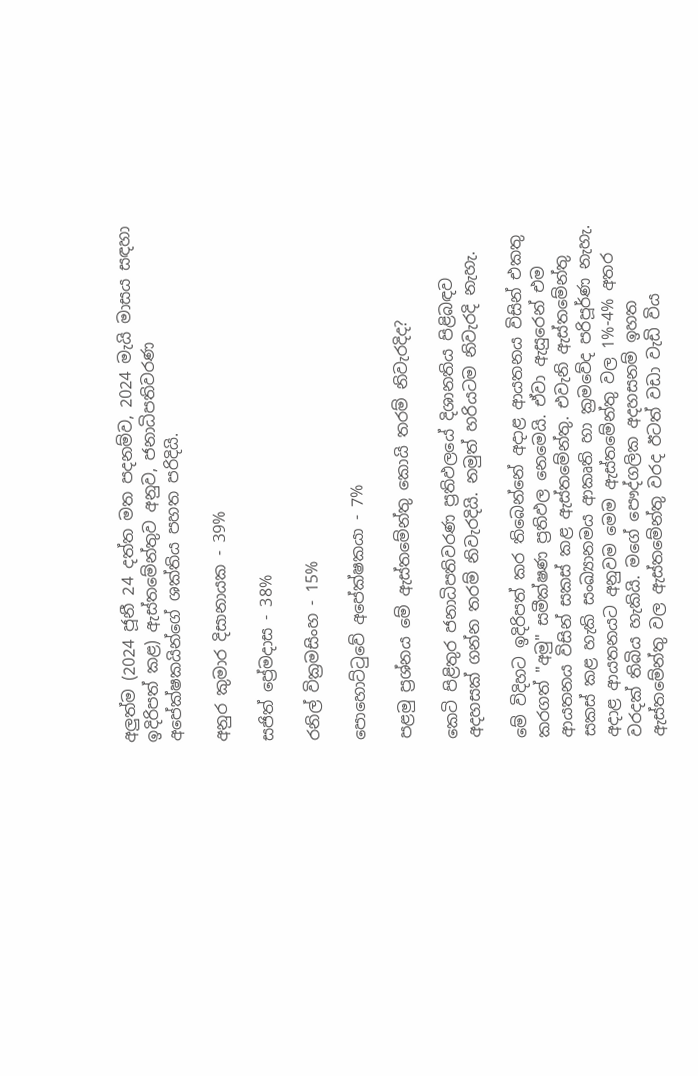අලුත්ම (2024 ජූනී 24 දත්ත මත පදනම්ව, 2024 මැයි මාසය සඳහා ඉදිරිපත් කළ) ඇස්තමේන්තුව අනුව, ජනාධිපතිවරණ අපේක්ෂකයින්ගේ ශක්තිය පහත පරිදියි.

අනුර කුමාර දිසානායක - 39%

සජිත් ප්‍රේමදාස - 38%

රනිල් වික්‍රමසිංහ - 15%

පොහොට්ටුවේ අපේක්ෂකයා - 7%

පළමු ප්‍රශ්නය මේ ඇස්තමේන්තු කොයි තරම් නිවැරදිද?

කෙටි පිළිතුර ජනාධිපතිවරණ ප්‍රතිඵලයේ දිශානතිය පිළිබඳව අදහසක් ගන්න තරම් නිවැරදියි. නමුත් හරියටම නිවැරදි නැහැ.

මේ විදිහට ඉදිරිපත් කර තිබෙන්නේ අදාළ ආයතනය විසින් එකතු කරගත් "අමු" සමීක්ෂණ ප්‍රතිඵල නෙමෙයි. ඒවා ඇසුරෙන් එම ආයතනය විසින් සකස් කළ ඇස්තමේන්තු. එවැනි ඇස්තමේන්තු සකස් කළ හැකි සංඛ්‍යානමය ආකෘති හා ක්‍රමවේද පරිපූර්ණ නැහැ. අදාළ ආයතනයට අනුවම මෙම ඇස්තමේන්තු වල 1%-4% අතර වරදක් තිබිය හැකියි. මගේ පෞද්ගලික අදහසනම් ඉහත ඇස්තමේන්තු වල ඇස්තමේන්තු වරද ඊටත් වඩා වැඩි විය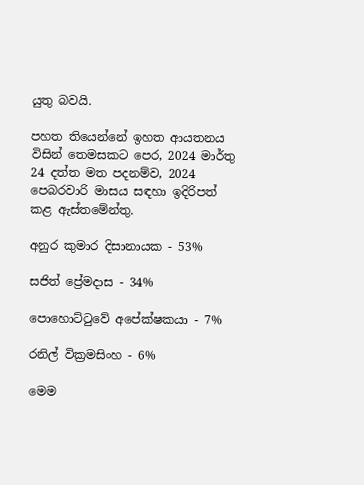යුතු බවයි.

පහත තියෙන්නේ ඉහත ආයතනය විසින් තෙමසකට පෙර, 2024 මාර්තු 24 දත්ත මත පදනම්ව, 2024 පෙබරවාරි මාසය සඳහා ඉදිරිපත් කළ ඇස්තමේන්තු.

අනුර කුමාර දිසානායක - 53%

සජිත් ප්‍රේමදාස - 34%

පොහොට්ටුවේ අපේක්ෂකයා - 7%

රනිල් වික්‍රමසිංහ - 6%

මෙම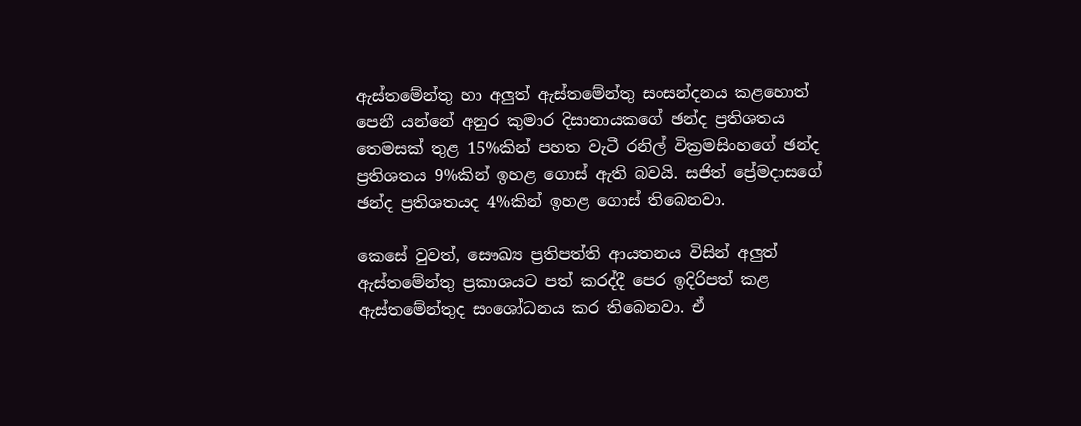ඇස්තමේන්තු හා අලුත් ඇස්තමේන්තු සංසන්දනය කළහොත් පෙනී යන්නේ අනුර කුමාර දිසානායකගේ ඡන්ද ප්‍රතිශතය තෙමසක් තුළ 15%කින් පහත වැටී රනිල් වික්‍රමසිංහගේ ඡන්ද ප්‍රතිශතය 9%කින් ඉහළ ගොස් ඇති බවයි. සජිත් ප්‍රේමදාසගේ ඡන්ද ප්‍රතිශතයද 4%කින් ඉහළ ගොස් තිබෙනවා.

කෙසේ වුවත්, සෞඛ්‍ය ප්‍රතිපත්ති ආයතනය විසින් අලුත් ඇස්තමේන්තු ප්‍රකාශයට පත් කරද්දී පෙර ඉදිරිපත් කළ ඇස්තමේන්තුද සංශෝධනය කර තිබෙනවා. ඒ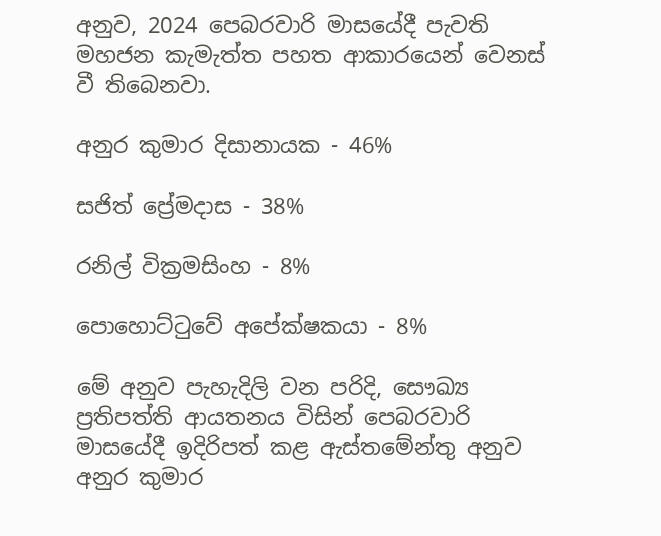අනුව, 2024 පෙබරවාරි මාසයේදී පැවති මහජන කැමැත්ත පහත ආකාරයෙන් වෙනස් වී තිබෙනවා.

අනුර කුමාර දිසානායක - 46%

සජිත් ප්‍රේමදාස - 38%

රනිල් වික්‍රමසිංහ - 8%

පොහොට්ටුවේ අපේක්ෂකයා - 8%

මේ අනුව පැහැදිලි වන පරිදි, සෞඛ්‍ය ප්‍රතිපත්ති ආයතනය විසින් පෙබරවාරි මාසයේදී ඉදිරිපත් කළ ඇස්තමේන්තු අනුව අනුර කුමාර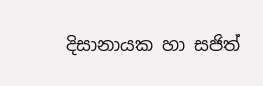දිසානායක හා සජිත්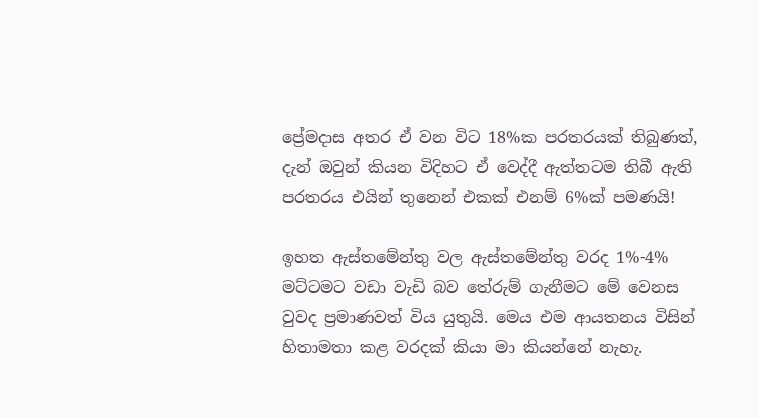ප්‍රේමදාස අතර ඒ වන විට 18%ක පරතරයක් තිබුණත්, දැන් ඔවුන් කියන විදිහට ඒ වෙද්දී ඇත්තටම තිබී ඇති පරතරය එයින් තුනෙන් එකක් එනම් 6%ක් පමණයි!

ඉහත ඇස්තමේන්තු වල ඇස්තමේන්තු වරද 1%-4% මට්ටමට වඩා වැඩි බව තේරුම් ගැනීමට මේ වෙනස වුවද ප්‍රමාණවත් විය යුතුයි. මෙය එම ආයතනය විසින් හිතාමතා කළ වරදක් කියා මා කියන්නේ නැහැ.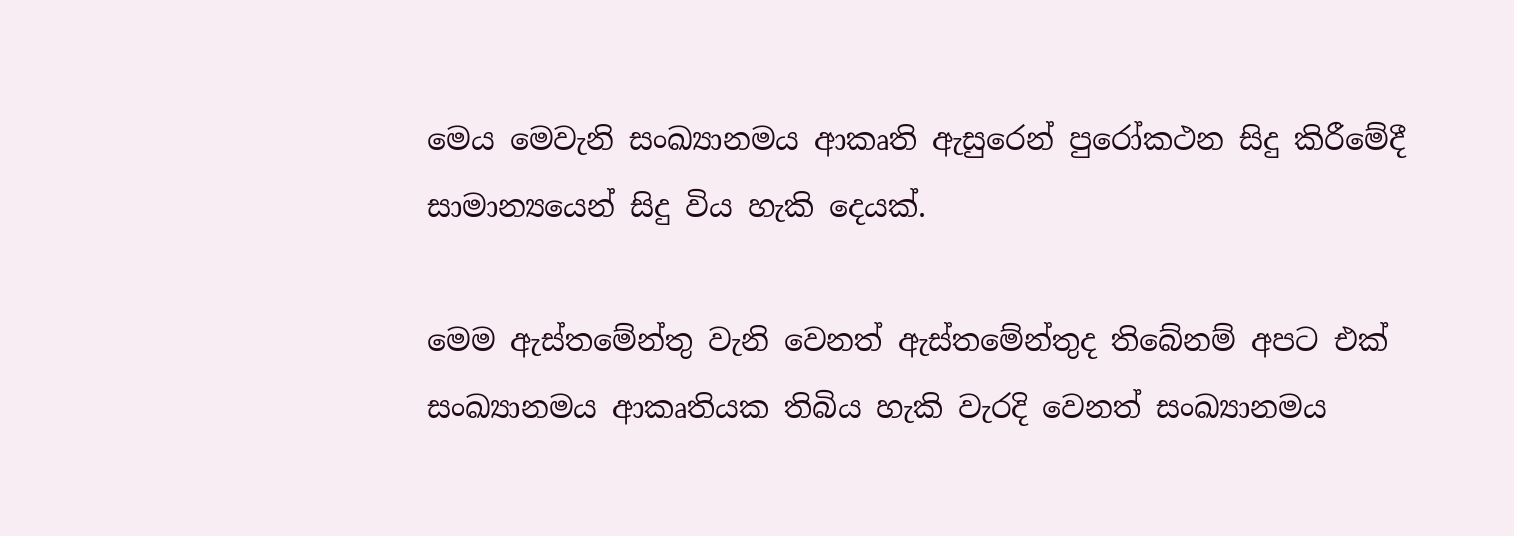මෙය මෙවැනි සංඛ්‍යානමය ආකෘති ඇසුරෙන් පුරෝකථන සිදු කිරීමේදී සාමාන්‍යයෙන් සිදු විය හැකි දෙයක්.

මෙම ඇස්තමේන්තු වැනි වෙනත් ඇස්තමේන්තුද තිබේනම් අප‍ට එක් සංඛ්‍යානමය ආකෘතියක තිබිය හැකි වැරදි වෙනත් සංඛ්‍යානමය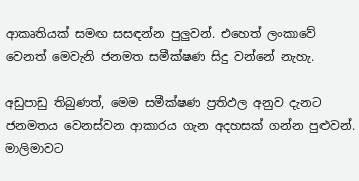ආකෘතියක් සමඟ සසඳන්න පුලුවන්. එහෙත් ලංකාවේ වෙනත් මෙවැනි ජනමත සමීක්ෂණ සිදු වන්නේ නැහැ.

අඩුපාඩු තිබුණත්, මෙම සමීක්ෂණ ප්‍රතිඵල අනුව දැනට ජනමතය වෙනස්වන ආකාරය ගැන අදහසක් ගන්න පුළුවන්. මාලිමාවට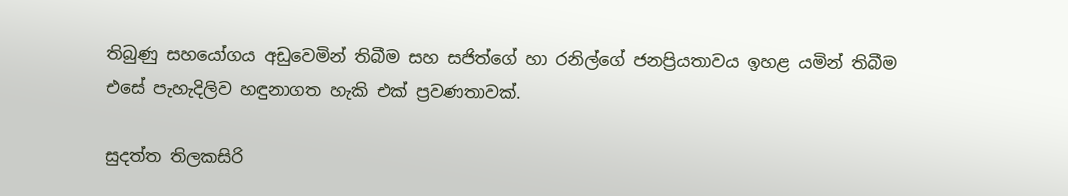තිබුණු සහයෝගය අඩුවෙමින් තිබීම සහ සජිත්ගේ හා රනිල්ගේ ජනප්‍රියතාවය ඉහළ යමින් තිබීම එසේ පැහැදිලිව හඳුනාගත හැකි එක් ප්‍රවණතාවක්.

සුදත්ත තිලකසිරි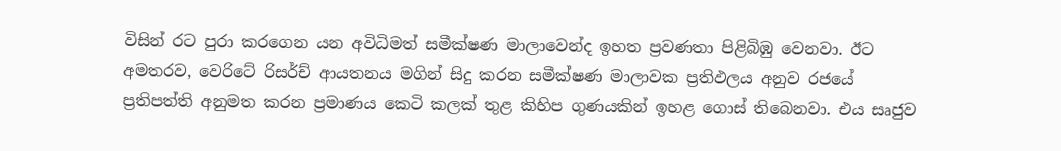විසින් රට පුරා කරගෙන යන අවිධිමත් සමීක්ෂණ මාලාවෙන්ද ඉහත ප්‍රවණතා පිළිබිඹු වෙනවා. ඊට අමතරව, වෙරිටේ රිසර්ච් ආයතනය මගින් සිදු කරන සමීක්ෂණ මාලාවක ප්‍රතිඵලය අනුව රජයේ ප්‍රතිපත්ති අනුමත කරන ප්‍රමාණය කෙටි කලක් තුළ කිහිප ගුණයකින් ඉහළ ගොස් තිබෙනවා. එය සෘජුව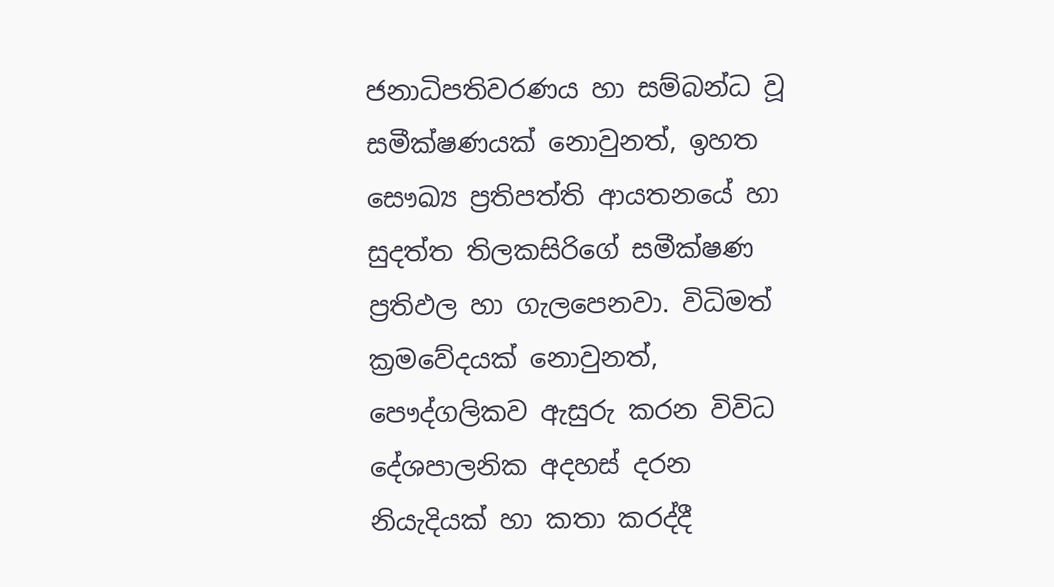ජනාධිපතිවරණය හා සම්බන්ධ වූ සමීක්ෂණයක් නොවුනත්, ඉහත සෞඛ්‍ය ප්‍රතිපත්ති ආයතනයේ හා සුදත්ත තිලකසිරිගේ සමීක්ෂණ ප්‍රතිඵල හා ගැලපෙනවා. විධිමත් ක්‍රමවේදයක් නොවුනත්, පෞද්ගලිකව ඇසුරු කරන විවිධ දේශපාලනික අදහස් දරන නියැදියක් හා කතා කරද්දී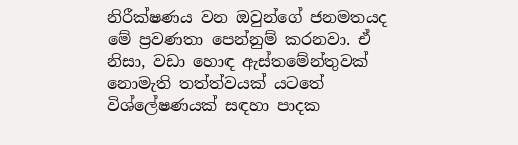නිරීක්ෂණය වන ඔවුන්ගේ ජනමතයද මේ ප්‍රවණතා පෙන්නුම් කරනවා. ඒ නිසා, වඩා හොඳ ඇස්තමේන්තුවක් නොමැති තත්ත්වයක් යටතේ විශ්ලේෂණයක් සඳහා පාදක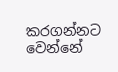කරගන්නට වෙන්නේ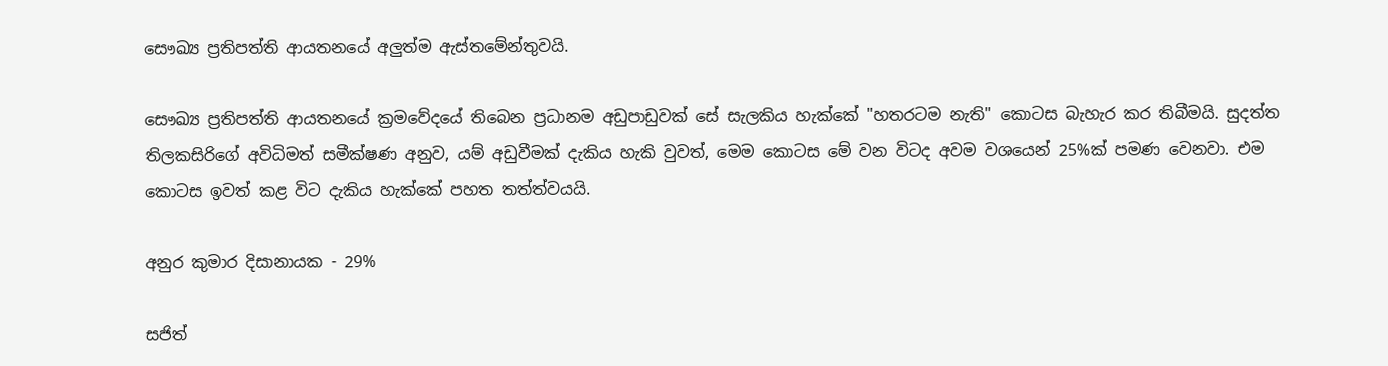සෞඛ්‍ය ප්‍රතිපත්ති ආයතනයේ අලුත්ම ඇස්තමේන්තුවයි.

සෞඛ්‍ය ප්‍රතිපත්ති ආයතනයේ ක්‍රමවේදයේ තිබෙන ප්‍රධානම අඩුපාඩුවක් සේ සැලකිය හැක්කේ "හතරටම නැති" කොටස බැහැර කර තිබීමයි. සුදත්ත තිලකසිරිගේ අවිධිමත් සමීක්ෂණ අනුව, යම් අඩුවීමක් දැකිය හැකි වුවත්, මෙම කොටස මේ වන විටද අවම වශයෙන් 25%ක් පමණ වෙනවා. එම කොටස ඉවත් කළ විට දැකිය හැක්කේ පහත තත්ත්වයයි.

අනුර කුමාර දිසානායක - 29%

සජිත්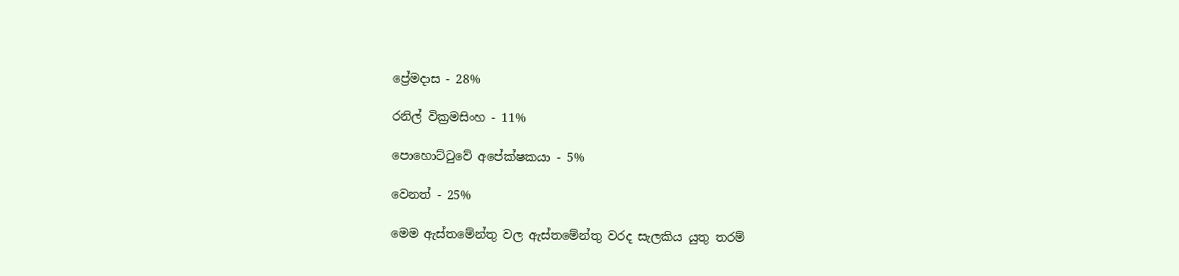ප්‍රේමදාස - 28%

රනිල් වික්‍රමසිංහ - 11%

පොහොට්ටුවේ අපේක්ෂකයා - 5%

වෙනත් - 25%

මෙම ඇස්තමේන්තු වල ඇස්තමේන්තු වරද සැලකිය යුතු තරම්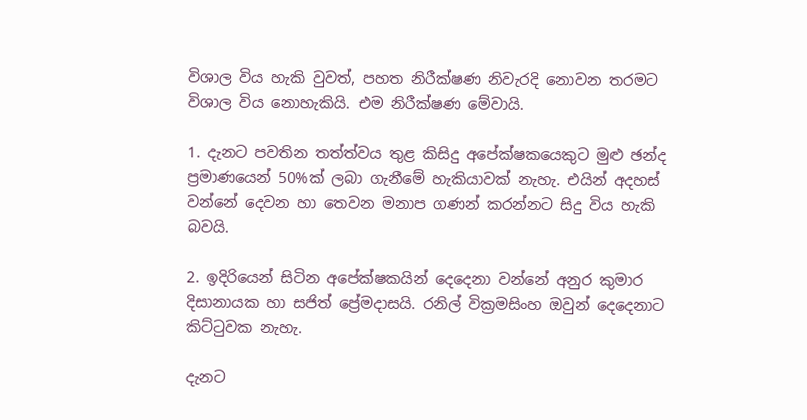විශාල විය හැකි වුවත්, පහත නිරීක්ෂණ නිවැරදි නොවන තරමට විශාල විය නොහැකියි. එම නිරීක්ෂණ මේවායි.

1. දැනට පවතින තත්ත්වය තුළ කිසිදු අපේක්ෂකයෙකුට මුළු ඡන්ද ප්‍රමාණයෙන් 50%ක් ලබා ගැනීමේ හැකියාවක් නැහැ. එයින් අදහස් වන්නේ දෙවන හා තෙවන මනාප ගණන් කරන්නට සිදු විය හැකි බවයි.

2. ඉදිරියෙන් සිටින අපේක්ෂකයින් දෙදෙනා වන්නේ අනුර කුමාර දිසානායක හා සජිත් ප්‍රේමදාසයි. රනිල් වික්‍රමසිංහ ඔවුන් දෙදෙනාට කිට්ටුවක නැහැ.

දැනට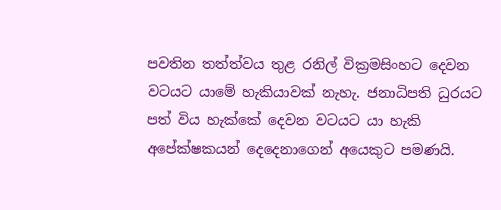පවතින තත්ත්වය තුළ රනිල් වික්‍රමසිංහට දෙවන වටයට යාමේ හැකියාවක් නැහැ. ජනාධිපති ධුරයට පත් විය හැක්කේ දෙවන වටයට යා හැකි අපේක්ෂකයන් දෙදෙනාගෙන් අයෙකුට පමණයි.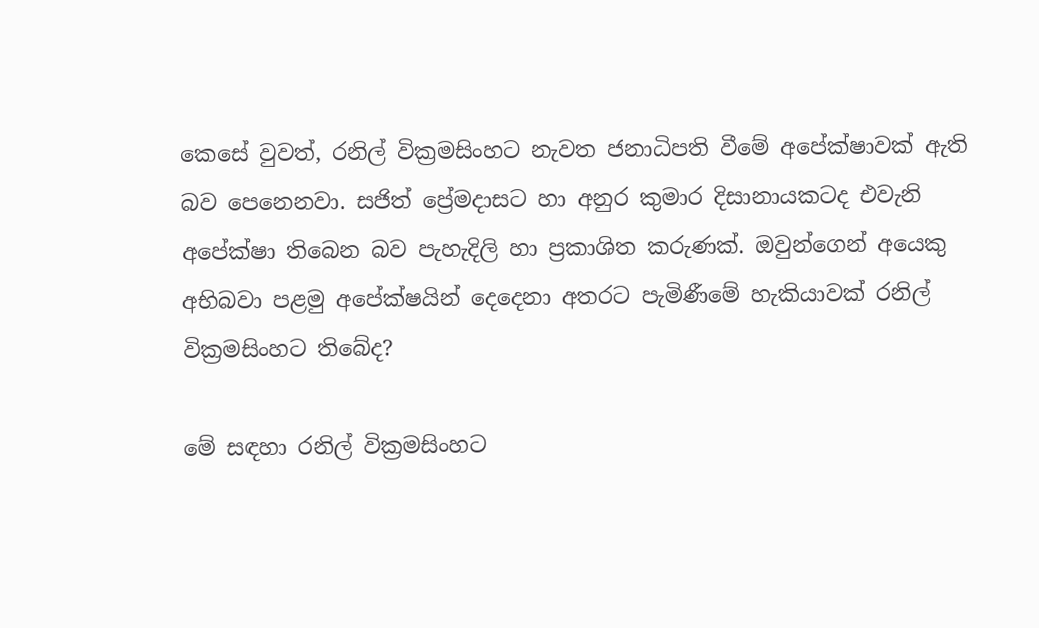කෙසේ වුවත්, රනිල් වික්‍රමසිංහට නැවත ජනාධිපති වීමේ අපේක්ෂාවක් ඇති බව පෙනෙනවා. සජිත් ප්‍රේමදාසට හා අනුර කුමාර දිසානායකටද එවැනි අපේක්ෂා තිබෙන බව පැහැදිලි හා ප්‍රකාශිත කරුණක්. ඔවුන්ගෙන් අයෙකු අභිබවා පළමු අපේක්ෂයින් දෙදෙනා අතරට පැමිණීමේ හැකියාවක් රනිල් වික්‍රමසිංහට තිබේද?

මේ සඳහා රනිල් වික්‍රමසිංහට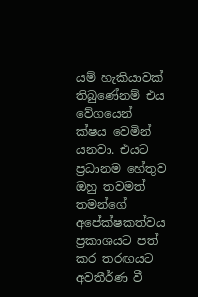යම් හැකියාවක් තිබුණේනම් එය වේගයෙන් ක්ෂය වෙමින් යනවා. එයට ප්‍රධානම හේතුව ඔහු තවමත් තමන්ගේ අපේක්ෂකත්වය ප්‍රකාශයට පත් කර තරඟයට අවතීර්ණ වී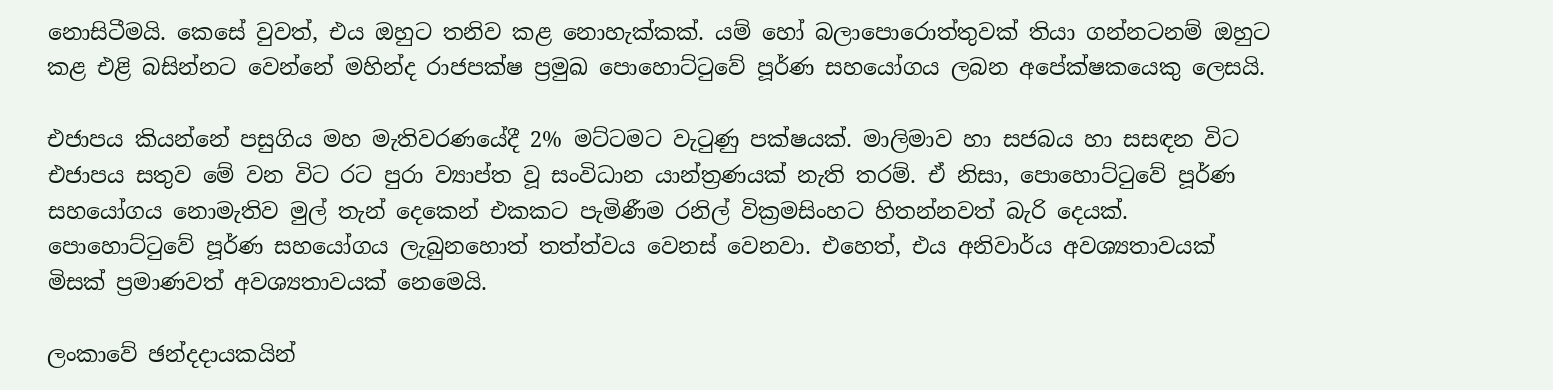නොසිටීමයි. කෙසේ වුවත්, එය ඔහුට තනිව කළ නොහැක්කක්. යම් හෝ බලාපොරොත්තුවක් තියා ගන්නටනම් ඔහුට කළ එළි බසින්නට වෙන්නේ මහින්ද රාජපක්ෂ ප්‍රමුඛ පොහොට්ටුවේ පූර්ණ සහයෝගය ලබන අපේක්ෂකයෙකු ලෙසයි.

එජාපය කියන්නේ පසුගිය මහ මැතිවරණයේදී 2% මට්ටමට වැටුණු පක්ෂයක්. මාලිමාව හා සජබය හා සසඳන විට එජාපය සතුව මේ වන විට රට පුරා ව්‍යාප්ත වූ සංවිධාන යාන්ත්‍රණයක් නැති තරම්. ඒ නිසා, පොහොට්ටුවේ පූර්ණ සහයෝගය නොමැතිව මුල් තැන් දෙකෙන් එකකට පැමිණීම රනිල් වික්‍රමසිංහට හිතන්නවත් බැරි දෙයක්. පොහොට්ටුවේ පූර්ණ සහයෝගය ලැබුනහොත් තත්ත්වය වෙනස් වෙනවා. එහෙත්, එය අනිවාර්ය අවශ්‍යතාවයක් මිසක් ප්‍රමාණවත් අවශ්‍යතාවයක් නෙමෙයි.

ලංකාවේ ඡන්දදායකයින්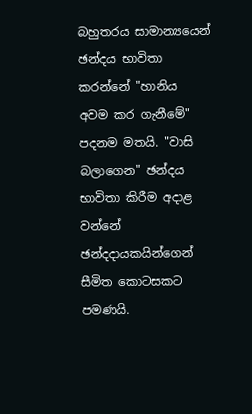බහුතරය සාමාන්‍යයෙන් ඡන්දය භාවිතා කරන්නේ "හානිය අවම කර ගැනීමේ" පදනම මතයි. "වාසි බලාගෙන" ඡන්දය භාවිතා කිරීම අදාළ වන්නේ ඡන්දදායකයින්ගෙන් සීමිත කොටසකට පමණයි.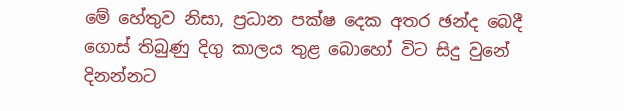මේ හේතුව නිසා, ප්‍රධාන පක්ෂ දෙක අතර ඡන්ද බෙදී ගොස් තිබුණු දිගු කාලය තුළ බොහෝ විට සිදු වුනේ දිනන්නට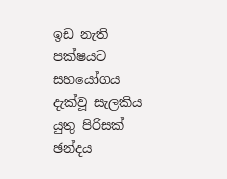ඉඩ නැති පක්ෂයට සහයෝගය දැක්වූ සැලකිය යුතු පිරිසක් ඡන්දය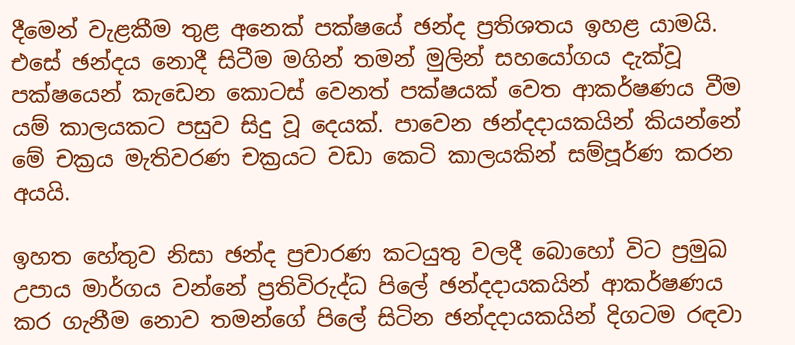දීමෙන් වැළකීම තුළ අනෙක් පක්ෂයේ ඡන්ද ප්‍රතිශතය ඉහළ යාමයි. එසේ ඡන්දය නොදී සිටීම මගින් තමන් මුලින් සහයෝගය දැක්වූ පක්ෂයෙන් කැඩෙන කොටස් වෙනත් පක්ෂයක් වෙත ආකර්ෂණය වීම යම් කාලයකට පසුව සිදු වූ දෙයක්. පාවෙන ඡන්දදායකයින් කියන්නේ මේ චක්‍රය මැතිවරණ චක්‍රයට වඩා කෙටි කාලයකින් සම්පූර්ණ කරන අයයි.

ඉහත හේතුව නිසා ඡන්ද ප්‍රචාරණ කටයුතු වලදී බොහෝ විට ප්‍රමුඛ උපාය මාර්ගය වන්නේ ප්‍රතිවිරුද්ධ පිලේ ඡන්දදායකයින් ආකර්ෂණය කර ගැනීම නොව තමන්ගේ පිලේ සිටින ඡන්දදායකයින් දිගටම රඳවා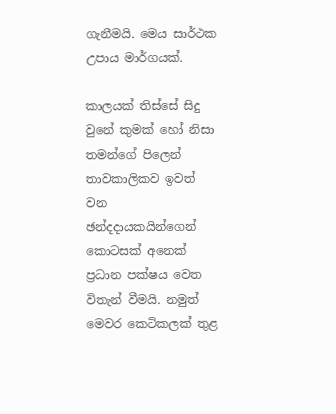ගැනීමයි. මෙය සාර්ථක උපාය මාර්ගයක්.

කාලයක් තිස්සේ සිදු වුනේ කුමක් හෝ නිසා තමන්ගේ පිලෙන් තාවකාලිකව ඉවත් වන ඡන්දදායකයින්ගෙන් කොටසක් අනෙක් ප්‍රධාන පක්ෂය වෙත විතැන් වීමයි. නමුත් මෙවර කෙටිකලක් තුළ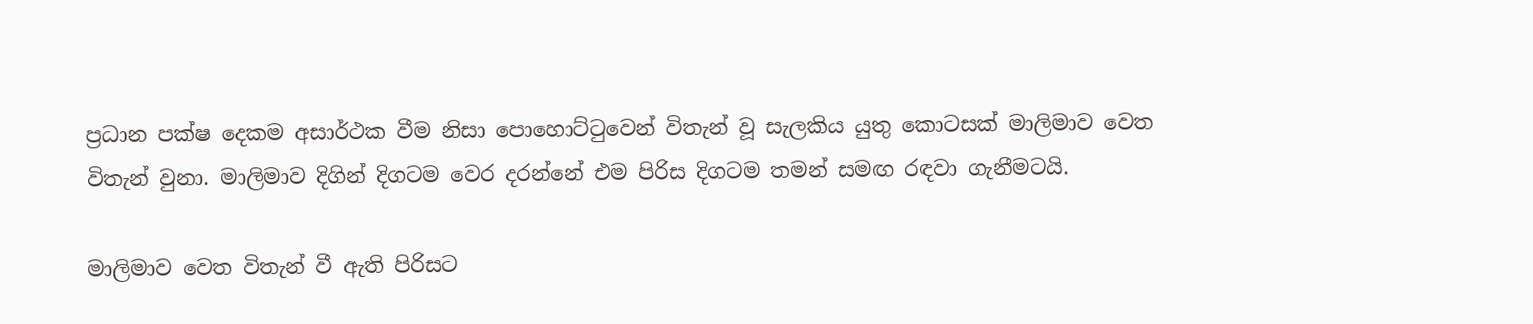ප්‍රධාන පක්ෂ දෙකම අසාර්ථක වීම නිසා පොහොට්ටුවෙන් විතැන් වූ සැලකිය යුතු කොටසක් මාලිමාව වෙත විතැන් වුනා. මාලිමාව දිගින් දිගටම වෙර දරන්නේ එම පිරිස දිගටම තමන් සමඟ රඳවා ගැනීමටයි.

මාලිමාව වෙත විතැන් වී ඇති පිරිසට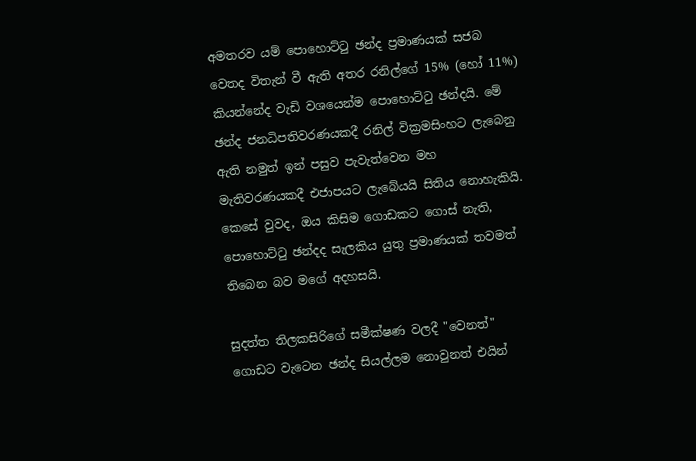අමතරව යම් පොහොට්ටු ඡන්ද ප්‍රමාණයක් සජබ වෙතද විතැන් වී ඇති අතර රනිල්ගේ 15% (හෝ 11%) කියන්නේද වැඩි වශයෙන්ම පොහොට්ටු ඡන්දයි. මේ ඡන්ද ජනධිපතිවරණයකදී රනිල් වික්‍රමසිංහට ලැබෙනු ඇති නමුත් ඉන් පසුව පැවැත්වෙන මහ මැතිවරණයකදී එජාපයට ලැබේයයි සිතිය නොහැකියි. කෙසේ වුවද, ඔය කිසිම ගොඩකට ගොස් නැති, පොහොට්ටු ඡන්දද සැලකිය යුතු ප්‍රමාණයක් තවමත් තිබෙන බව මගේ අදහසයි.

සුදත්ත තිලකසිරිගේ සමීක්ෂණ වලදී "වෙනත්" ගොඩට වැටෙන ඡන්ද සියල්ලම නොවුනත් එයින්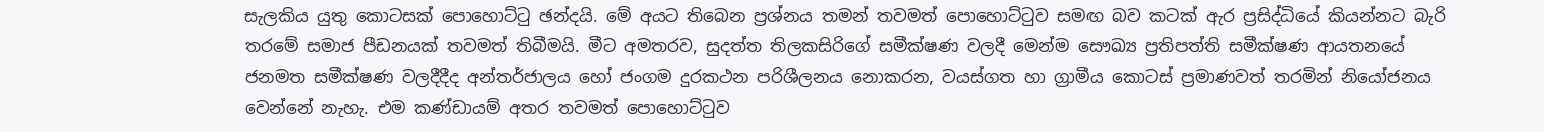සැලකිය යුතු කොටසක් පොහොට්ටු ඡන්දයි. මේ අයට තිබෙන ප්‍රශ්නය තමන් තවමත් පොහොට්ටුව සමඟ බව කටක් ඇර ප්‍රසිද්ධියේ කියන්නට බැරි තරමේ සමාජ පීඩනයක් තවමත් තිබීමයි. මීට අමතරව, සුදත්ත තිලකසිරිගේ සමීක්ෂණ වලදී මෙන්ම සෞඛ්‍ය ප්‍රතිපත්ති සමීක්ෂණ ආයතනයේ ජනමත සමීක්ෂණ වලදීදීද අන්තර්ජාලය හෝ ජංගම දුරකථන පරිශීලනය නොකරන, වයස්ගත හා ග්‍රාමීය කොටස් ප්‍රමාණවත් තරමින් නියෝජනය වෙන්නේ නැහැ. එම කණ්ඩායම් අතර තවමත් පොහොට්ටුව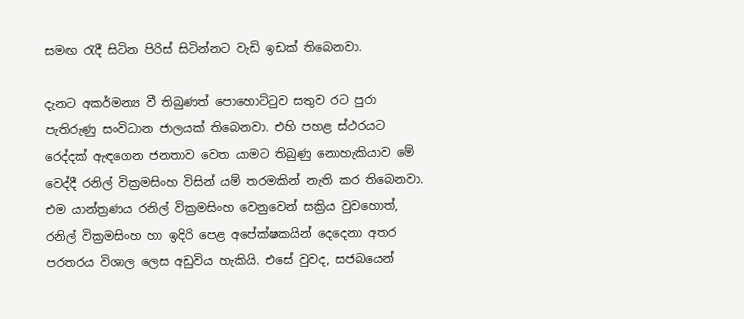සමඟ රැදී සිටින පිරිස් සිටින්නට වැඩි ඉඩක් තිබෙනවා.

දැනට අකර්මන්‍ය වී තිබුණත් පොහොට්ටුව සතුව රට පුරා පැතිරුණු සංවිධාන ජාලයක් තිබෙනවා. එහි පහළ ස්ථරයට රෙද්දක් ඇඳගෙන ජනතාව වෙත යාමට තිබුණු නොහැකියාව මේ වෙද්දී රනිල් වික්‍රමසිංහ විසින් යම් තරමකින් නැති කර තිබෙනවා. එම යාන්ත්‍රණය රනිල් වික්‍රමසිංහ වෙනුවෙන් සක්‍රිය වුවහොත්, රනිල් වික්‍රමසිංහ හා ඉදිරි පෙළ අපේක්ෂකයින් දෙදෙනා අතර පරතරය විශාල ලෙස අඩුවිය හැකියි. එසේ වුවද, සජබයෙන්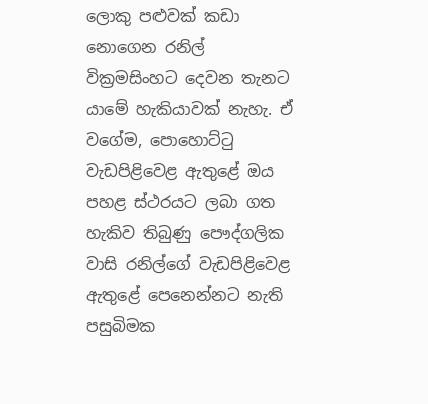ලොකු පළුවක් කඩා නොගෙන රනිල් වික්‍රමසිංහට දෙවන තැනට යාමේ හැකියාවක් නැහැ. ඒ වගේම, පොහොට්ටු වැඩපිළිවෙළ ඇතුළේ ඔය පහළ ස්ථරයට ලබා ගත හැකිව තිබුණු පෞද්ගලික වාසි රනිල්ගේ වැඩපිළිවෙළ ඇතුළේ පෙනෙන්නට නැති පසුබිමක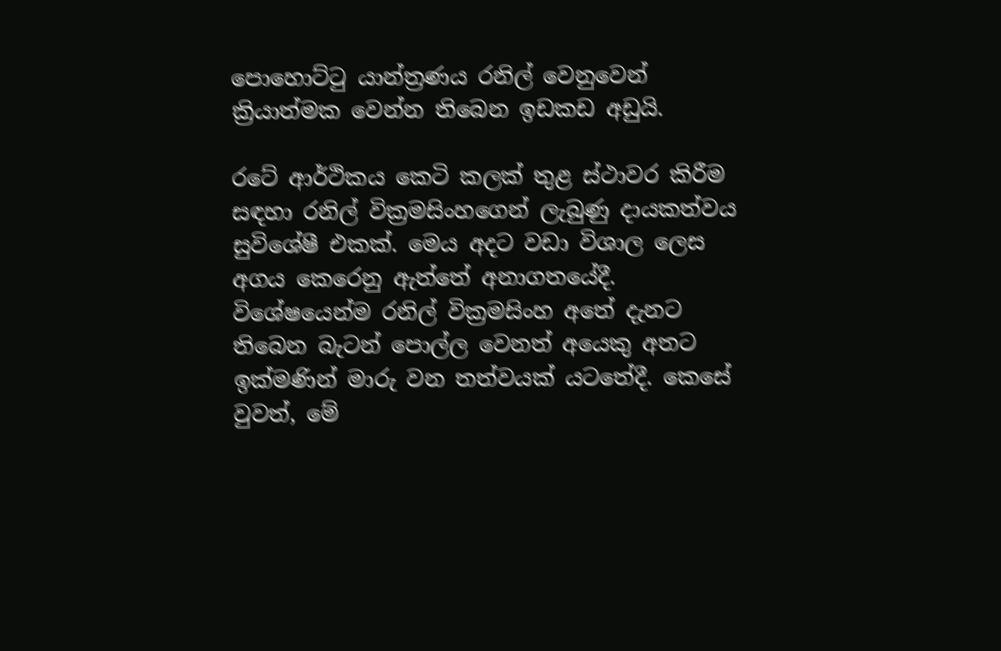පොහොට්ටු යාන්ත්‍රණය රනිල් වෙනුවෙන් ක්‍රියාත්මක වෙන්න තිබෙන ඉඩකඩ අඩුයි.

රටේ ආර්ථිකය කෙටි කලක් තුළ ස්ථාවර කිරීම සඳහා රනිල් වික්‍රමසිංහගෙන් ලැබුණු දායකත්වය සුවිශේෂී එකක්. මෙය අදට වඩා විශාල ලෙස අගය කෙරෙනු ඇත්තේ අනාගතයේදී. විශේෂයෙන්ම රනිල් වික්‍රමසිංහ අතේ දැනට තිබෙන බැටන් පොල්ල වෙනත් අයෙකු අතට ඉක්මණින් මාරු වන තත්වයක් යටතේදී. කෙසේ වුවත්, මේ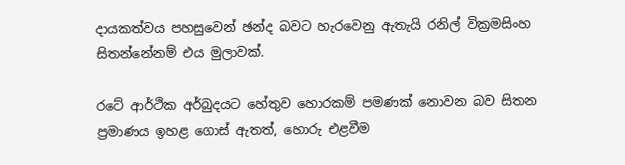දායකත්වය පහසුවෙන් ඡන්ද බවට හැරවෙනු ඇතැයි රනිල් වික්‍රමසිංහ සිතන්නේනම් එය මුලාවක්.

රටේ ආර්ථික අර්බුදයට හේතුව හොරකම් පමණක් නොවන බව සිතන ප්‍රමාණය ඉහළ ගොස් ඇතත්, හොරු එළවීම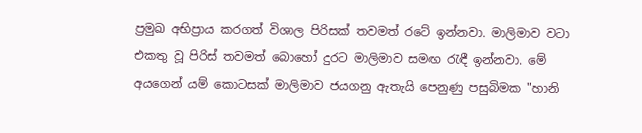ප්‍රමුඛ අභිප්‍රාය කරගත් විශාල පිරිසක් තවමත් රටේ ඉන්නවා. මාලිමාව වටා එකතු වූ පිරිස් තවමත් බොහෝ දුරට මාලිමාව සමඟ රැඳී ඉන්නවා. මේ අයගෙන් යම් කොටසක් මාලිමාව ජයගනු ඇතැයි පෙනුණු පසුබිමක "හානි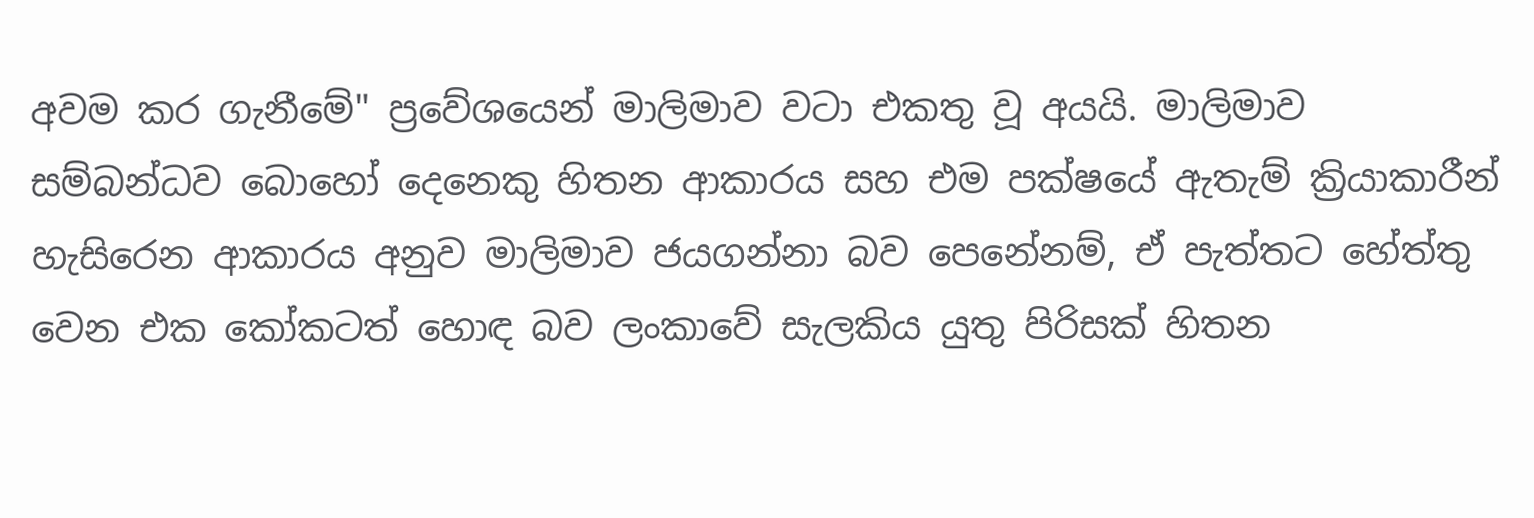අවම කර ගැනීමේ" ප්‍රවේශයෙන් මාලිමාව වටා එකතු වූ අයයි. මාලිමාව සම්බන්ධව බොහෝ දෙනෙකු හිතන ආකාරය සහ එම පක්ෂයේ ඇතැම් ක්‍රියාකාරීන් හැසිරෙන ආකාරය අනුව මාලිමාව ජයගන්නා බව පෙනේනම්, ඒ පැත්තට හේත්තු වෙන එක කෝකටත් හොඳ බව ලංකාවේ සැලකිය යුතු පිරිසක් හිතන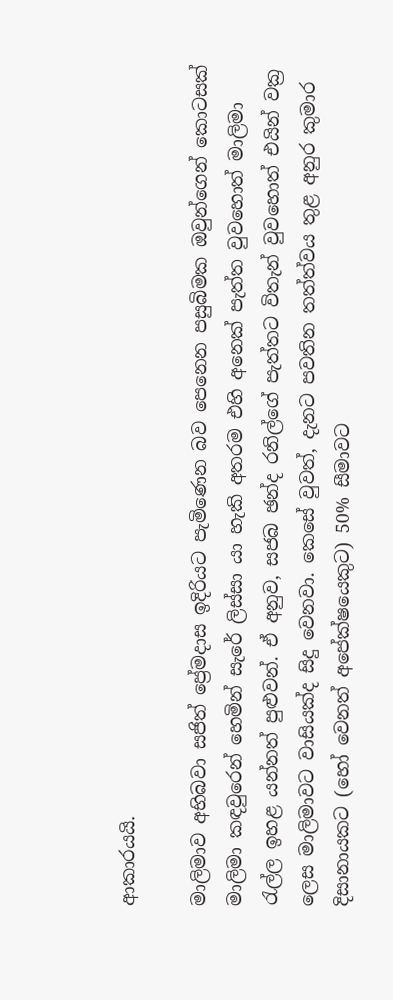ආකාරයයි.

මාලිමාව අභිබවා සජිත් ප්‍රේමදාස ඉදිරියට පැමිණෙන බව පෙනෙන පසුබිමක ඔවුන්ගෙන් කොටසක් මාලිමා කඳවුරෙන් හෙමින් සැරේ ලිස්සා යා හැකි අතරම එහි අනෙක් පැත්ත වුවහොත් මාලිමා රැල්ල ඉහළ යන්නත් පුළුවන්. ඒ අනුව, සජබ ඡන්ද රනිල්ගේ පැත්තට විතැන් වුවහොත් එයින් වක්‍ර ලෙස මාලිමාවට වාසියක්ද සිදු වෙනවා. කෙසේ වුවත්, දැනට පවතින තත්ත්වය තුළ අනුර කුමාර දිසානායකට (හෝ වෙනත් අපේක්ෂයෙකුට) 50% සීමාවට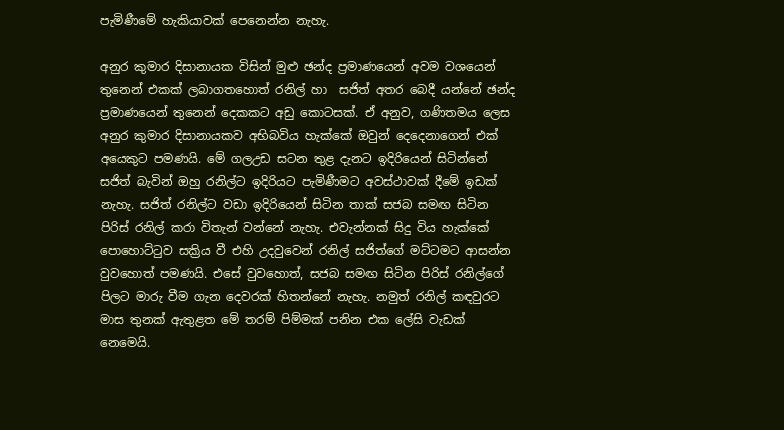පැමිණීමේ හැකියාවක් පෙනෙන්න නැහැ.

අනුර කුමාර දිසානායක විසින් මුළු ඡන්ද ප්‍රමාණයෙන් අවම වශයෙන් තුනෙන් එකක් ලබාගතහොත් රනිල් හා  සජිත් අතර බෙදී යන්නේ ඡන්ද ප්‍රමාණයෙන් තුනෙන් දෙකකට අඩු කොටසක්. ඒ අනුව, ගණිතමය ලෙස අනුර කුමාර දිසානායකව අභිබවිය හැක්කේ ඔවුන් දෙදෙනාගෙන් එක් අයෙකුට පමණයි. මේ ගලඋඩ සටන තුළ දැනට ඉදිරියෙන් සිටින්නේ සජිත් බැවින් ඔහු රනිල්ට ඉදිරියට පැමිණීමට අවස්ථාවක් දීමේ ඉඩක් නැහැ. සජිත් රනිල්ට වඩා ඉදිරියෙන් සිටින තාක් සජබ සමඟ සිටින පිරිස් රනිල් කරා විතැන් වන්නේ නැහැ. එවැන්නක් සිදු විය හැක්කේ පොහොට්ටුව සක්‍රිය වී එහි උදවුවෙන් රනිල් සජිත්ගේ මට්ටමට ආසන්න වුවහොත් පමණයි. එසේ වුවහොත්, සජබ සමඟ සිටින පිරිස් රනිල්ගේ පිලට මාරු වීම ගැන දෙවරක් හිතන්නේ නැහැ. නමුත් රනිල් කඳවුරට මාස තුනක් ඇතුළත මේ තරම් පිම්මක් පනින එක ලේසි වැඩක් නෙමෙයි.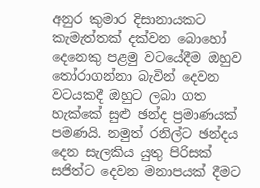අනුර කුමාර දිසානායකට කැමැත්තක් දක්වන බොහෝ දෙනෙකු පළමු වටයේදීම ඔහුව තෝරාගන්නා බැවින් දෙවන වටයකදී ඔහුට ලබා ගත හැක්කේ සුළු ඡන්ද ප්‍රමාණයක් පමණයි. නමුත් රනිල්ට ඡන්දය දෙන සැලකිය යුතු පිරිසක් සජිත්ට දෙවන මනාපයක් දීමට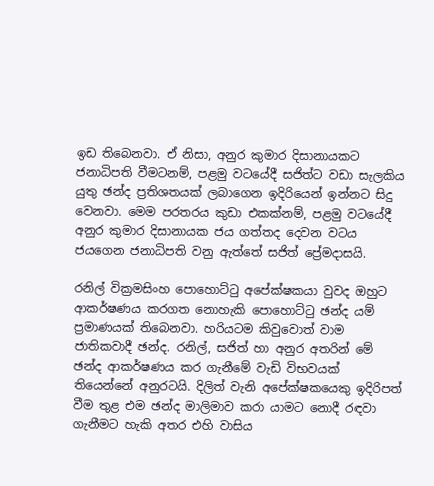ඉඩ තිබෙනවා. ඒ නිසා, අනුර කුමාර දිසානායකට ජනාධිපති වීමටනම්, පළමු වටයේදී සජිත්ට වඩා සැලකිය යුතු ඡන්ද ප්‍රතිශතයක් ලබාගෙන ඉදිරියෙන් ඉන්නට සිදු වෙනවා. මෙම පරතරය කුඩා එකක්නම්, පළමු වටයේදී අනුර කුමාර දිසානායක ජය ගත්තද දෙවන වටය ජයගෙන ජනාධිපති වනු ඇත්තේ සජිත් ප්‍රේමදාසයි.

රනිල් වික්‍රමසිංහ පොහොට්ටු අපේක්ෂකයා වුවද ඔහුට ආකර්ෂණය කරගත නොහැකි පොහොට්ටු ඡන්ද යම් ප්‍රමාණයක් තිබෙනවා. හරියටම කිවුවොත් වාම ජාතිකවාදී ඡන්ද. රනිල්, සජිත් හා අනුර අතරින් මේ ඡන්ද ආකර්ෂණය කර ගැනීමේ වැඩි විභවයක් තියෙන්නේ අනුරටයි. දිලිත් වැනි අපේක්ෂකයෙකු ඉදිරිපත් වීම තුළ එම ඡන්ද මාලිමාව කරා යාමට නොදී රඳවා ගැනීමට හැකි අතර එහි වාසිය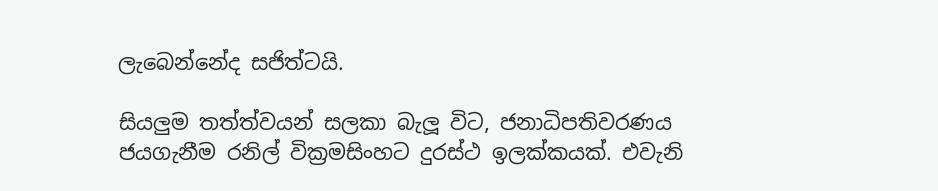ලැබෙන්නේද සජිත්ටයි.

සියලුම තත්ත්වයන් සලකා බැලූ විට, ජනාධිපතිවරණය ජයගැනීම රනිල් වික්‍රමසිංහට දුරස්ථ ඉලක්කයක්. එවැනි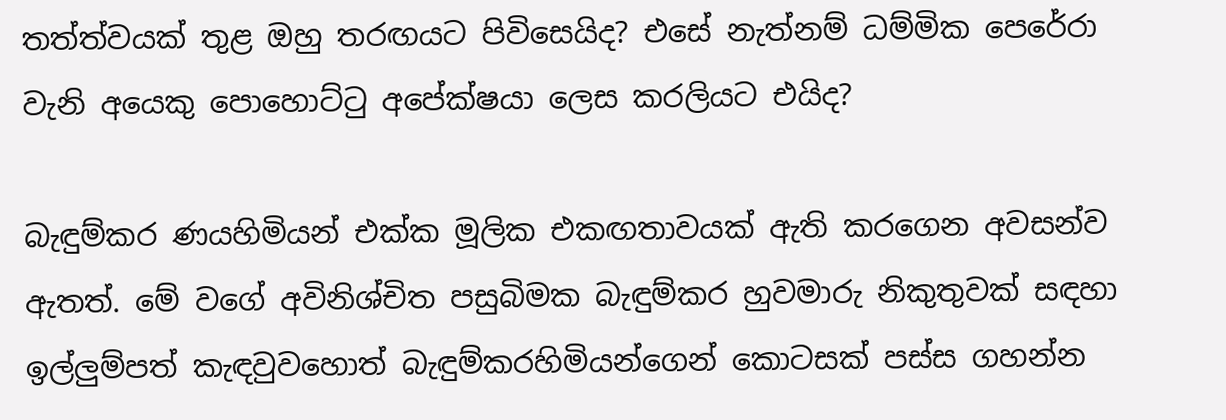තත්ත්වයක් තුළ ඔහු තරඟයට පිවිසෙයිද? එසේ නැත්නම් ධම්මික පෙරේරා වැනි අයෙකු පොහොට්ටු අපේක්ෂයා ලෙස කරලියට එයිද?

බැඳුම්කර ණයහිමියන් එක්ක මූලික එකඟතාවයක් ඇති කරගෙන අවසන්ව ඇතත්. මේ වගේ අවිනිශ්චිත පසුබිමක බැඳුම්කර හුවමාරු නිකුතුවක් සඳහා ඉල්ලුම්පත් කැඳවුවහොත් බැඳුම්කරහිමියන්ගෙන් කොටසක් පස්ස ගහන්න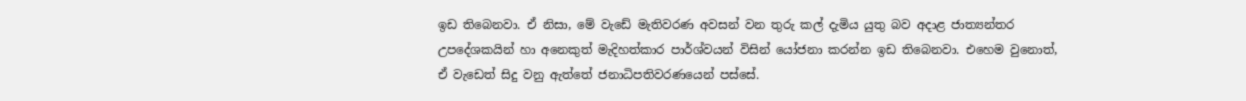ඉඩ තිබෙනවා. ඒ නිසා, මේ වැඩේ මැතිවරණ අවසන් වන තුරු කල් දැමිය යුතු බව අදාළ ජාත්‍යන්තර උපදේශකයින් හා අනෙකුත් මැදිහත්කාර පාර්ශ්වයන් විසින් යෝජනා කරන්න ඉඩ තිබෙනවා. එහෙම වුනොත්, ඒ වැඩෙත් සිදු වනු ඇත්තේ ජනාධිපතිවරණයෙන් පස්සේ.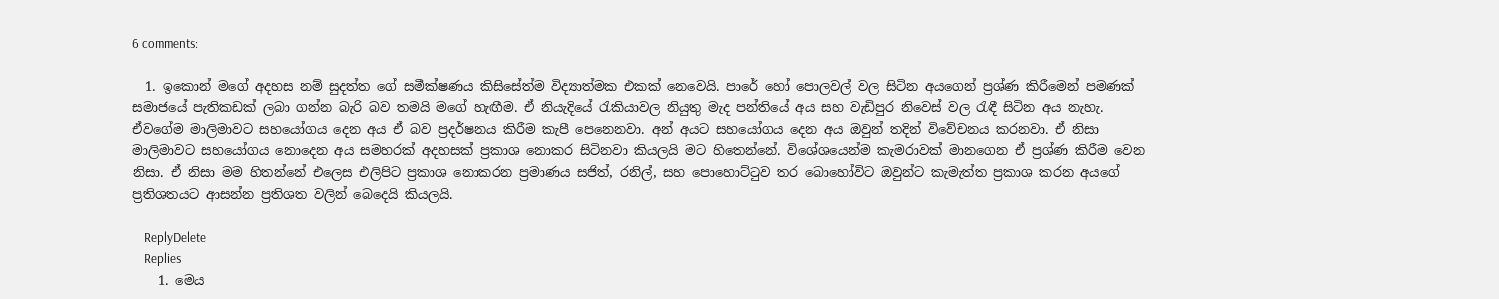6 comments:

  1. ඉකොන් මගේ අදහස නම් සුදත්ත ගේ සමීක්ෂණය කිසිසේත්ම විද්‍යාත්මක එකක් නෙවෙයි. පාරේ හෝ පොලවල් වල සිටින අයගෙන් ප්‍රශ්ණ කිරීමෙන් පමණක් සමාජයේ පැතිකඩක් ලබා ගන්න බැරි බව තමයි මගේ හැඟීම. ඒ නියැදියේ රැකියාවල නියුතු මැද පන්තියේ අය සහ වැඩිපුර නිවෙස් වල රැඳී සිටින අය නැහැ. ඒවගේම මාලිමාවට සහයෝගය දෙන අය ඒ බව ප්‍රදර්ෂනය කිරීම කැපී පෙනෙනවා. අන් අයට සහයෝගය දෙන අය ඔවුන් තදින් විවේචනය කරනවා. ඒ නිසා මාලිමාවට සහයෝගය නොදෙන අය සමහරක් අදහසක් ප්‍රකාශ නොකර සිටිනවා කියලයි මට හිතෙන්නේ. විශේශයෙන්ම කැමරාවක් මානගෙන ඒ ප්‍රශ්ණ කිරීම වෙන නිසා. ඒ නිසා මම හිතන්නේ එලෙස එලිපිට ප්‍රකාශ නොකරන ප්‍රමාණය සජිත්, රනිල්, සහ පොහොට්ටුව තර බොහෝවිට ඔවුන්ට කැමැත්ත ප්‍රකාශ කරන අයගේ ප්‍රතිශතයට ආසන්න ප්‍රතිශත වලින් බෙදෙයි කියලයි.

    ReplyDelete
    Replies
    1. මෙය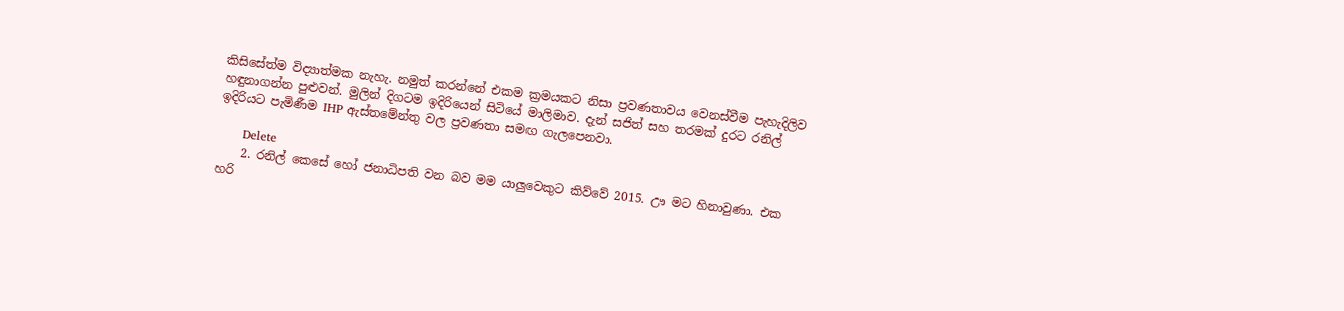කිසිසේත්ම විද්‍යාත්මක නැහැ. නමුත් කරන්නේ එකම ක්‍රමයකට නිසා ප්‍රවණතාවය වෙනස්වීම පැහැදිලිව හඳුනාගන්න පුළුවන්. මුලින් දිගටම ඉදිරියෙන් සිටියේ මාලිමාව. දැන් සජිත් සහ තරමක් දුරට රනිල් ඉදිරියට පැමිණීම IHP ඇස්තමේන්තු වල ප්‍රවණතා සමඟ ගැලපෙනවා.

      Delete
    2. රනිල් කෙසේ හෝ ජනාධිපති වන බව මම යාලුවෙකුට කිව්වේ 2015. ඌ මට හිනාවුණා. එක හරි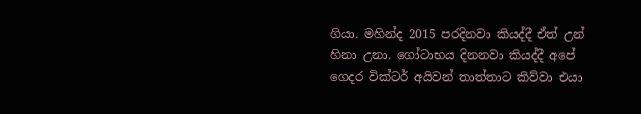ගියා. මහින්ද 2015 පරදිනවා කියද්දී ඒත් උන් හිනා උනා. ගෝටාභය දිනනවා කියද්දී අපේ ගෙදර වික්ටර් අයිවන් තාත්තාට කිව්වා එයා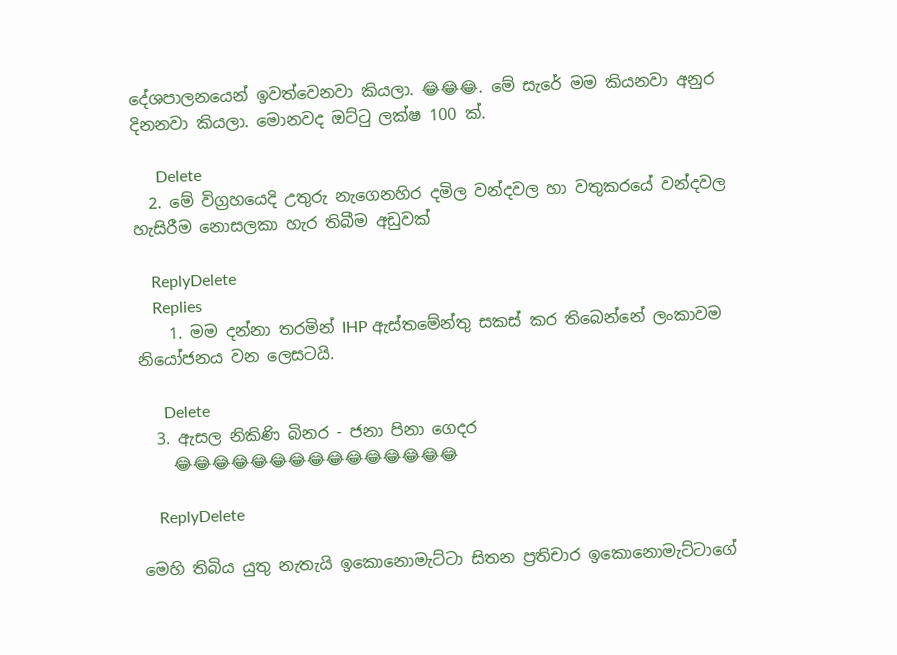දේශපාලනයෙන් ඉවත්වෙනවා කියලා. 😂😂😂. මේ සැරේ මම කියනවා අනුර දිනනවා කියලා. මොනවද ඔට්ටු ලක්ෂ 100 ක්‌.

      Delete
  2. මේ විග්‍රහයෙදි උතුරු නැගෙනහිර දමිල වන්දවල හා වතුකරයේ වන්දවල හැසිරීම නොසලකා හැර තිබීම අඩුවක්

    ReplyDelete
    Replies
    1. මම දන්නා තරමින් IHP ඇස්තමේන්තු සකස් කර තිබෙන්නේ ලංකාවම නියෝජනය වන ලෙසටයි.

      Delete
  3. ඇසල නිකිණි බිනර - ජනා පිනා ගෙදර
    😂😂😂😂😂😂😂😂😂😂😂😂😂😂😂

    ReplyDelete

මෙහි තිබිය යුතු නැතැයි ඉකොනොමැට්ටා සිතන ප්‍රතිචාර ඉකොනොමැට්ටාගේ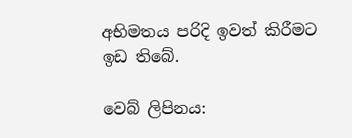අභිමතය පරිදි ඉවත් කිරීමට ඉඩ තිබේ.

වෙබ් ලිපිනය: